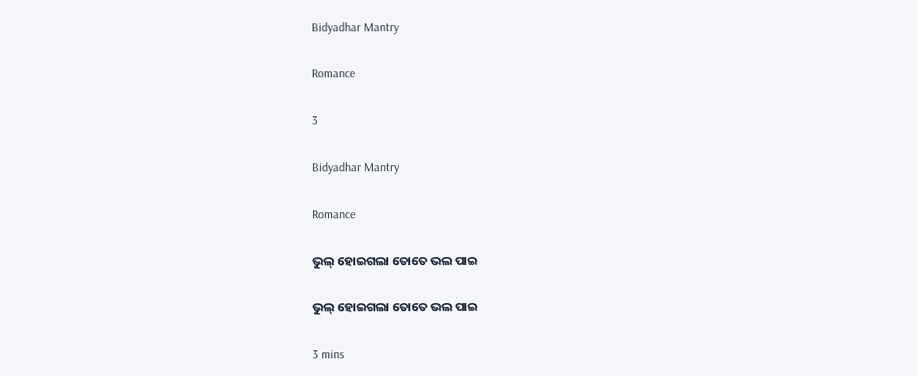Bidyadhar Mantry

Romance

3

Bidyadhar Mantry

Romance

ଭୁଲ୍ ହୋଇଗଲା ତୋତେ ଭଲ ପାଇ

ଭୁଲ୍ ହୋଇଗଲା ତୋତେ ଭଲ ପାଇ

3 mins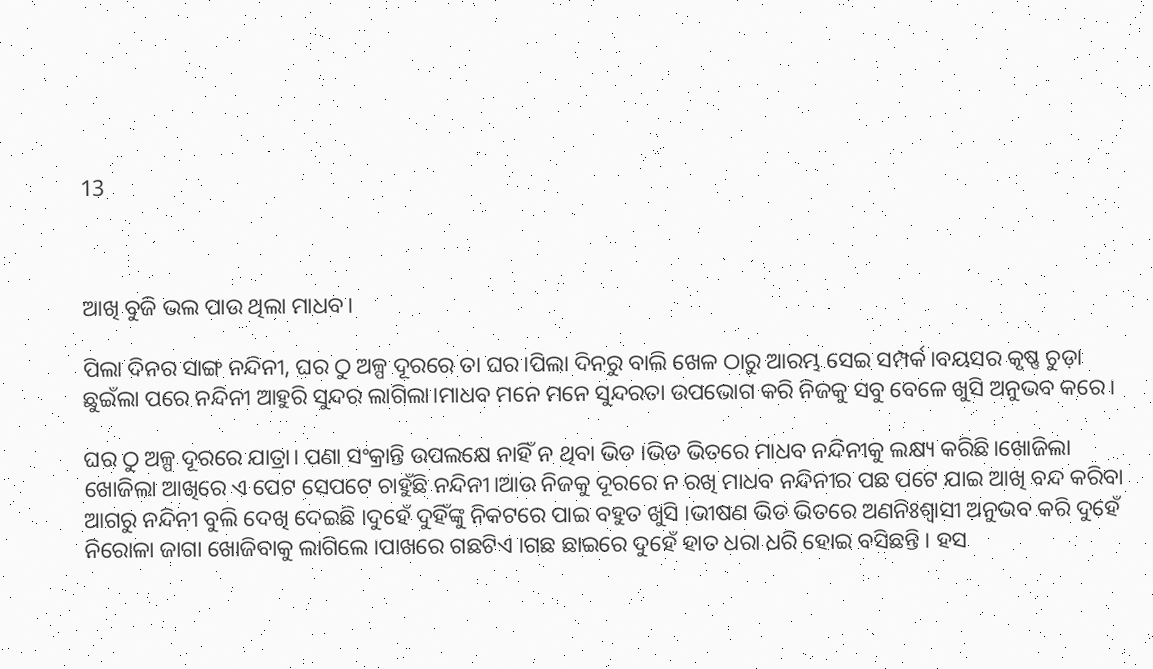13



ଆଖି ବୁଜି ଭଲ ପାଉ ଥିଲା ମାଧବ।

ପିଲା ଦିନର ସାଙ୍ଗ ନନ୍ଦିନୀ, ଘର ଠୁ ଅଳ୍ପ ଦୂରରେ ତା ଘର।ପିଲା ଦିନରୁ ବାଲି ଖେଳ ଠାରୁ ଆରମ୍ଭ ସେଇ ସମ୍ପର୍କ।ବୟସର କୃଷ୍ଣ ଚୁଡ଼ା ଛୁଇଁଲା ପରେ ନନ୍ଦିନୀ ଆହୁରି ସୁନ୍ଦର ଲାଗିଲା।ମାଧବ ମନେ ମନେ ସୁନ୍ଦରତା ଉପଭୋଗ କରି ନିଜକୁ ସବୁ ବେଳେ ଖୁସି ଅନୁଭବ କରେ।

ଘର ଠୁ ଅଳ୍ପ ଦୂରରେ ଯାତ୍ରା। ପଣା ସଂକ୍ରାନ୍ତି ଉପଲକ୍ଷେ ନାହିଁ ନ ଥିବା ଭିଡ ।ଭିଡ ଭିତରେ ମାଧବ ନନ୍ଦିନୀକୁ ଲକ୍ଷ୍ୟ କରିଛି।ଖୋଜିଲା ଖୋଜିଲା ଆଖିରେ ଏ ପେଟ ସେପଟେ ଚାହୁଁଛି ନନ୍ଦିନୀ।ଆଉ ନିଜକୁ ଦୂରରେ ନ ରଖି ମାଧବ ନନ୍ଦିନୀର ପଛ ପଟେ ଯାଇ ଆଖି ବନ୍ଦ କରିବା ଆଗରୁ ନନ୍ଦିନୀ ବୁଲି ଦେଖି ଦେଇଛି ।ଦୁହେଁ ଦୁହିଁଙ୍କୁ ନିକଟରେ ପାଇ ବହୁତ ଖୁସି ।ଭୀଷଣ ଭିଡ ଭିତରେ ଅଣନିଃଶ୍ବାସୀ ଅନୁଭବ କରି ଦୁହେଁ ନିରୋଳା ଜାଗା ଖୋଜିବାକୁ ଲାଗିଲେ ।ପାଖରେ ଗଛଟିଏ ।ଗଛ ଛାଇରେ ଦୁହେଁ ହାତ ଧରା ଧରି ହୋଇ ବସିଛନ୍ତି । ହସ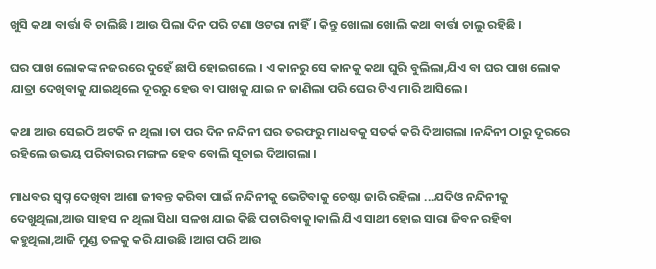ଖୁସି କଥା ବାର୍ତ୍ତା ବି ଚାଲିଛି । ଆଉ ପିଲା ଦିନ ପରି ଟଣା ଓଟରା ନାହିଁ। କିନ୍ତୁ ଖୋଲା ଖୋଲି କଥା ବାର୍ତ୍ତା ଚାଲୁ ରହିଛି ।

ଘର ପାଖ ଲୋକଙ୍କ ନଜରରେ ଦୁହେଁ ଛାପି ହୋଇଗଲେ । ଏ କାନରୁ ସେ କାନକୁ କଥା ଘୁରି ବୁଲିଲା,ଯିଏ ବା ଘର ପାଖ ଲୋକ ଯାତ୍ରା ଦେଖିବାକୁ ଯାଇଥିଲେ ଦୂରରୁ ହେଉ ବା ପାଖକୁ ଯାଇ ନ ଜାଣିଲା ପରି ଘେର ଟିଏ ମାରି ଆସିଲେ।

କଥା ଆଉ ସେଇଠି ଅଟକି ନ ଥିଲା ।ତା ପର ଦିନ ନନ୍ଦିନୀ ଘର ତରଫରୁ ମାଧବକୁ ସତର୍କ କରି ଦିଆଗଲା ।ନନ୍ଦିନୀ ଠାରୁ ଦୂରରେ ରହିଲେ ଉଭୟ ପରିବାରର ମଙ୍ଗଳ ହେବ ବୋଲି ସୂଚାଇ ଦିଆଗଲା ।

ମାଧବର ସ୍ଵପ୍ନ ଦେଖିବା ଆଶା ଜୀବନ୍ତ କରିବା ପାଇଁ ନନ୍ଦିନୀକୁ ଭେଟିବାକୁ ଚେଷ୍ଟା ଜାରି ରହିଲା ...ଯଦିଓ ନନ୍ଦିନୀକୁ ଦେଖୁଥିଲା,ଆଉ ସାହସ ନ ଥିଲା ସିଧା ସଳଖ ଯାଇ କିଛି ପଚାରିବାକୁ।କାଲି ଯିଏ ସାଥୀ ହୋଇ ସାରା ଜିବନ ରହିବା କହୁଥିଲା,ଆଜି ମୁଣ୍ଡ ତଳକୁ କରି ଯାଉଛି ।ଆଗ ପରି ଆଉ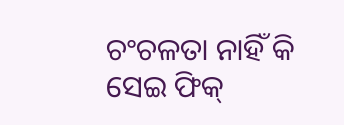ଚଂଚଳତା ନାହିଁ କି ସେଇ ଫିକ୍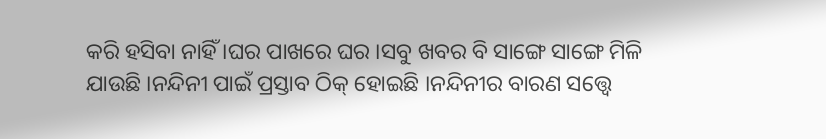କରି ହସିବା ନାହିଁ ।ଘର ପାଖରେ ଘର ।ସବୁ ଖବର ବି ସାଙ୍ଗେ ସାଙ୍ଗେ ମିଳି ଯାଉଛି ।ନନ୍ଦିନୀ ପାଇଁ ପ୍ରସ୍ତାବ ଠିକ୍ ହୋଇଛି ।ନନ୍ଦିନୀର ବାରଣ ସତ୍ତ୍ୱେ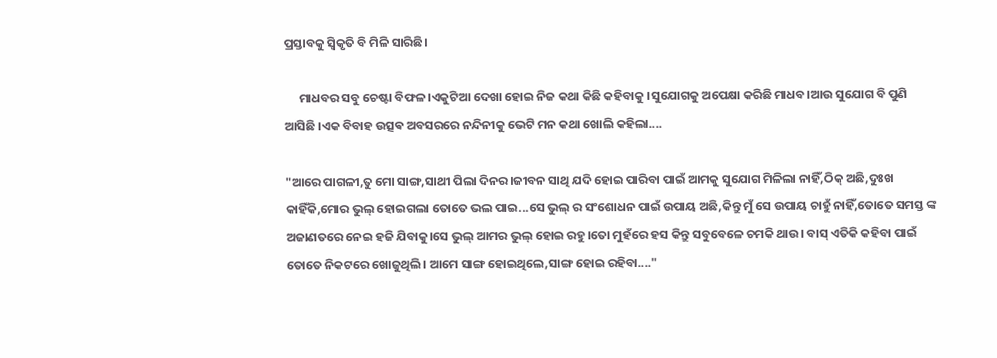ପ୍ରସ୍ତାବକୁ ସ୍ଵିକୃତି ବି ମିଳି ସାରିଛି।

     ମାଧବର ସବୁ ଚେଷ୍ଟା ବିଫଳ।ଏକୁଟିଆ ଦେଖା ହୋଇ ନିଜ କଥା କିଛି କହିବାକୁ ।ସୁଯୋଗକୁ ଅପେକ୍ଷା କରିଛି ମାଧବ।ଆଉ ସୁଯୋଗ ବି ପୁଣି ଆସିଛି ।ଏକ ବିବାହ ଉତ୍ସଵ ଅବସରରେ ନନ୍ଦିନୀକୁ ଭେଟି ମନ କଥା ଖୋଲି କହିଲା....

"ଆରେ ପାଗଳୀ,ତୁ ମୋ ସାଙ୍ଗ,ସାଥୀ ପିଲା ଦିନର।ଜୀବନ ସାଥି ଯଦି ହୋଇ ପାରିବା ପାଇଁ ଆମକୁ ସୁଯୋଗ ମିଳିଲା ନାହିଁ,ଠିକ୍ ଅଛି,ଦୁଃଖ କାହିଁକି,ମୋର ଭୁଲ୍ ହୋଇଗଲା ତୋତେ ଭଲ ପାଇ...ସେ ଭୁଲ୍ ର ସଂଶୋଧନ ପାଇଁ ଉପାୟ ଅଛି,କିନ୍ତୁ ମୁଁ ସେ ଉପାୟ ଚାହୁଁ ନାହିଁ,ତୋତେ ସମସ୍ତ ଙ୍କ ଅଜାଣତରେ ନେଇ ହଜି ଯିବାକୁ।ସେ ଭୁଲ୍ ଆମର ଭୁଲ୍ ହୋଇ ରହୁ।ତୋ ମୁହଁରେ ହସ କିନ୍ତୁ ସବୁବେଳେ ଚମକି ଥାଉ। ବାସ୍ ଏତିକି କହିବା ପାଇଁ ତୋତେ ନିକଟରେ ଖୋଜୁଥିଲି। ଆମେ ସାଙ୍ଗ ହୋଇଥିଲେ,ସାଙ୍ଗ ହୋଇ ରହିବା...."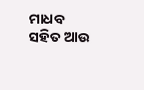ମାଧବ ସହିତ ଆଉ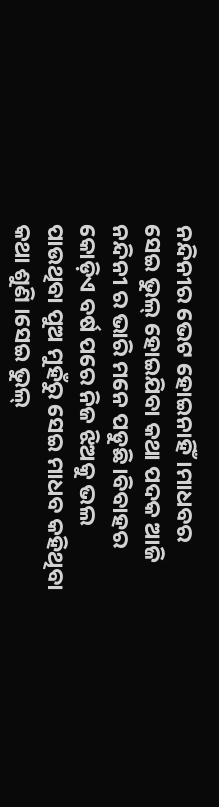ନନ୍ଦିନୀର ଭେଟ ହୋଇନାହିଁ।ମାଧବର ସେଇ ଭୁଲ୍ ହୋଇଯିବା କଥା ପଦକ ଆଜି ନନ୍ଦିନୀ ର ଭାରି ମନେ ପଡୁଛି।ବିବାହର କୋଡ଼ିଏ ବର୍ଷ ପରେ ନିଜ ଝିଅକୁ ଭଲ ପାଉଥିବା ପୁଅ ମୁହଁରୁ ସେଇ ମାଧବ କହିଥିବା କଥା ଶୁଣି ।ସେଇ ଭୁଲ୍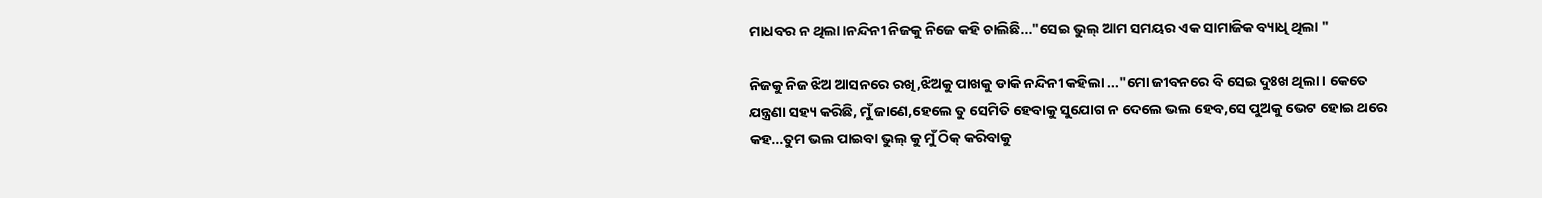ମାଧବର ନ ଥିଲା।ନନ୍ଦିନୀ ନିଜକୁ ନିଜେ କହି ଚାଲିଛି..."ସେଇ ଭୁଲ୍ ଆମ ସମୟର ଏକ ସାମାଜିକ ବ୍ୟାଧି ଥିଲା "

ନିଜକୁ ନିଜ ଝିଅ ଆସନରେ ରଖି,ଝିଅକୁ ପାଖକୁ ଡାକି ନନ୍ଦିନୀ କହିଲା ..."ମୋ ଜୀବନରେ ବି ସେଇ ଦୁଃଖ ଥିଲା । କେତେ ଯନ୍ତ୍ରଣା ସହ୍ୟ କରିଛି, ମୁଁ ଜାଣେ,ହେଲେ ତୁ ସେମିତି ହେବାକୁ ସୁଯୋଗ ନ ଦେଲେ ଭଲ ହେବ,ସେ ପୁଅକୁ ଭେଟ ହୋଇ ଥରେ କହ...ତୁମ ଭଲ ପାଇବା ଭୁଲ୍ କୁ ମୁଁ ଠିକ୍ କରିବାକୁ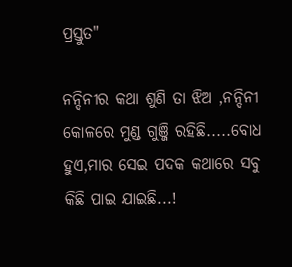ପ୍ରସ୍ତୁତ"

ନନ୍ଦିନୀର କଥା ଶୁଣି ତା ଝିଅ ,ନନ୍ଦିନୀ କୋଳରେ ମୁଣ୍ଡ ଗୁଞ୍ଜି ରହିଛି.....ବୋଧ ହୁଏ,ମାର ସେଇ ପଦକ କଥାରେ ସବୁ କିଛି ପାଇ ଯାଇଛି...!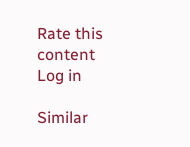Rate this content
Log in

Similar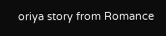oriya story from Romance